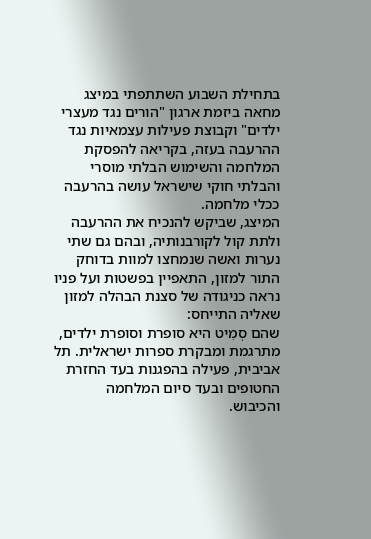בתחילת השבוע השתתפתי במיצג מחאה ביזמת ארגון "הורים נגד מעצרי ילדים" וקבוצת פעילות עצמאיות נגד ההרעבה בעזה, בקריאה להפסקת המלחמה והשימוש הבלתי מוסרי והבלתי חוקי שישראל עושה בהרעבה ככלי מלחמה.
המיצג, שביקש להנכיח את ההרעבה ולתת קול לקורבנותיה, ובהם גם שתי נערות ואשה שנמחצו למוות בדוחק התור למזון, התאפיין בפשטות ועל פניו נראה כניגודה של סצנת הבהלה למזון שאליה התייחס:
שהם סְמִיט היא סופרת וסופרת ילדים, מתרגמת ומבקרת ספרות ישראלית. תל אביבית, פעילה בהפגנות בעד החזרת החטופים ובעד סיום המלחמה והכיבוש.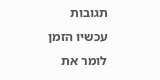תגובות עכשיו הזמן לומר את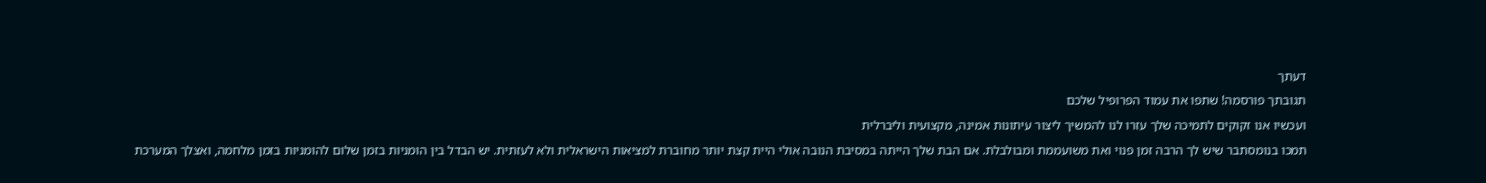דעתך
תגובתך פורסמה! שתפו את עמוד הפרופיל שלכם
ועכשיו אנו זקוקים לתמיכה שלך עזרו לנו להמשיך ליצור עיתונות אמינה, מקצועית וליברלית
תמכו בנומסתבר שיש לך הרבה זמן פנוי ואת משועממת ומבולבלת. אם הבת שלך הייתה במסיבת הנובה אולי היית קצת יותר מחוברת למציאות הישראלית ולא לעזתית. יש הבדל בין הומניות בזמן שלום להומניות בזמן מלחמה, ואצלך המערכת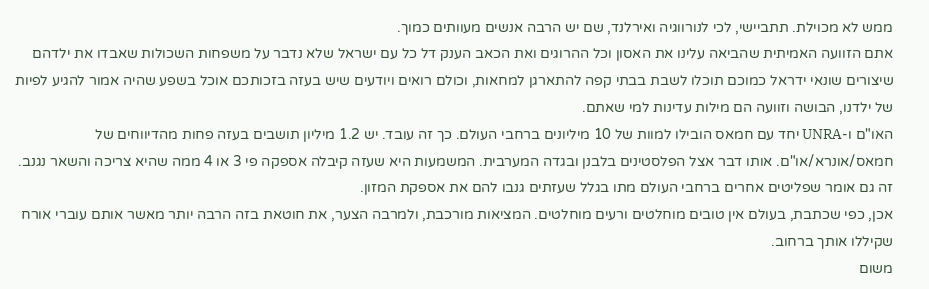ממש לא מכוילת. תתביישי, לכי לנורווגיה ואירלנד, שם יש הרבה אנשים מעוותים כמוך.
אתם הזוועה האמיתית שהביאה עלינו את האסון וכל ההרוגים ואת הכאב הענק דל כל עם ישראל שלא נדבר על משפחות השכולות שאבדו את ילדהם שיצורים שונאי ידראל כמוכם תוכלו לשבת בבתי קפה להתארגן למחאות, וכולם רואים ויודעים שיש בעזה בזכותכם אוכל בשפע שהיה אמור להגיע לפיות של ילדנו, הבושה וזוועה הם מילות עדינות למי שאתם.
האו"ם ו-UNRA יחד עם חמאס הובילו למוות של 10 מיליונים ברחבי העולם. כך זה עובד. יש 1.2 מיליון תושבים בעזה פחות מהדיווחים של חמאס/אונרא/או"ם. אותו דבר אצל הפלסטינים בלבנן ובגדה המערבית. המשמעות היא שעזה קיבלה אספקה פי 3 או 4 ממה שהיא צריכה והשאר נגנב. זה גם אומר שפליטים אחרים ברחבי העולם מתו בגלל שעזתים גנבו להם את אספקת המזון.
אכן, כפי שכתבת, בעולם אין טובים מוחלטים ורעים מוחלטים. המציאות מורכבת, ולמרבה הצער, את חוטאת בזה הרבה יותר מאשר אותם עוברי אורח שקיללו אותך ברחוב.
משום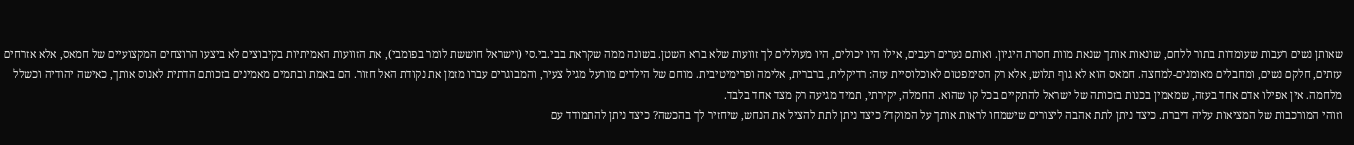שאותן נשים רעבות שעומדות בתור ללחם, שונאות אותך שנאת מוות חסרת היגיון. ואותם נערים רעבים, אילו היו יכולים, היו מעוללים לך זוועות שלא ברא השטן. בשונה ממה שקראת בבי.בי.סי (וישראל חוששת לומר בפומבי), את הזוועות האמיתיות בקיבוצים לא ביצעו הרוצחים המקצועיים של חמאס, אלא אזרחים עזתים, חלקם נשים, ומחבלים מאומנים-למחצה. חמאס הוא לא גוף תלוש, אלא רק הסימפטום לאוכלוסיית עזה: רדיקלית, ברברית, אלימה ופרימיטיבית. מוחם של הילדים מורעל מגיל צעיר, והמבוגרים עברו מזמן את נקודת האל חזור. הם באמת ובתמים מאמינים בזכותם הדתית לאנוס אותך, כאישה יהודיה וכשלל מלחמה. אין אפילו אדם אחד בעזה, שמאמין בכנות בזכותה של ישראל להתקיים בכל קו שהוא. החמלה, יקירתי, תמיד מגיעה רק מצד אחד בלבד.
וזוהי המורכבות של המציאות עליה דיברת. כיצד ניתן לתת אהבה ליצורים שישמחו לראות אותך על המוקד? כיצד ניתן לתת להציל את הנחש, שיחזיר לך בהכשה? כיצד ניתן להתמודד עם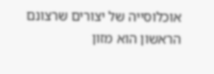אוכלוסייה של יצורים שרצונם הראשון הוא מזון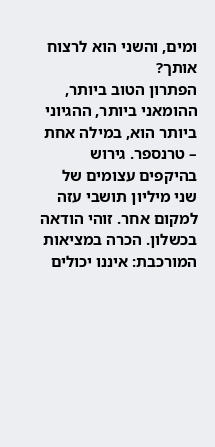ומים, והשני הוא לרצוח אותך?
הפתרון הטוב ביותר, ההומאני ביותר, ההגיוני ביותר הוא, במילה אחת – טרנספר. גירוש בהיקפים עצומים של שני מיליון תושבי עזה למקום אחר. זוהי הודאה בכשלון. הכרה במציאות המורכבת: איננו יכולים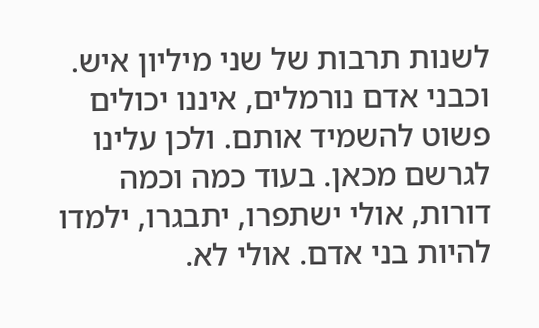לשנות תרבות של שני מיליון איש. וכבני אדם נורמלים, איננו יכולים פשוט להשמיד אותם. ולכן עלינו לגרשם מכאן. בעוד כמה וכמה דורות, אולי ישתפרו, יתבגרו, ילמדו להיות בני אדם. אולי לא.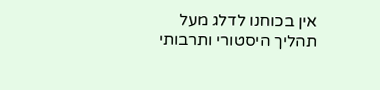אין בכוחנו לדלג מעל תהליך היסטורי ותרבותי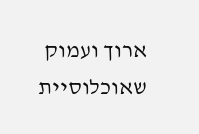ארוך ועמוק שאוכלוסיית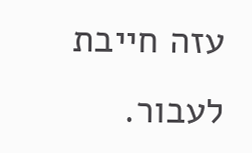עזה חייבת לעבור.